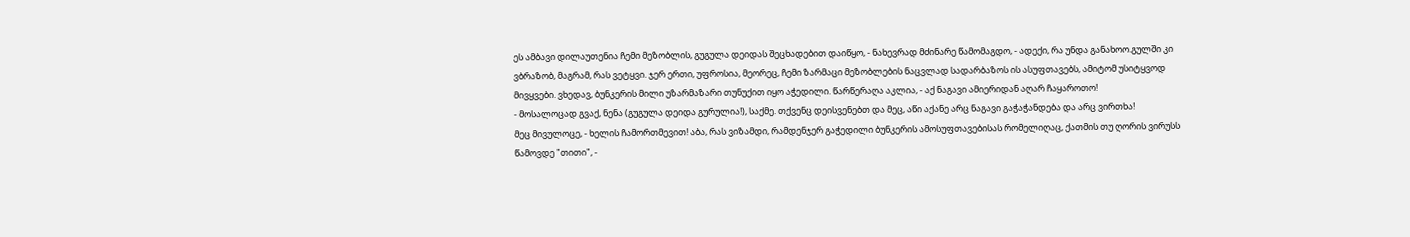ეს ამბავი დილაუთენია ჩემი მეზობლის, გუგულა დეიდას შეცხადებით დაიწყო, - ნახევრად მძინარე წამომაგდო, - ადექი, რა უნდა განახოო.გულში კი ვბრაზობ, მაგრამ, რას ვეტყვი. ჯერ ერთი, უფროსია, მეორეც, ჩემი ზარმაცი მეზობლების ნაცვლად სადარბაზოს ის ასუფთავებს, ამიტომ უსიტყვოდ მივყვები. ვხედავ, ბუნკერის მილი უზარმაზარი თუნუქით იყო აჭედილი. წარწერაღა აკლია, - აქ ნაგავი ამიერიდან აღარ ჩაყაროთო!
- მოსალოცად გვაქ, ნენა (გუგულა დეიდა გურულია!), საქმე. თქვენც დეისვენებთ და მეც, აწი აქანე არც ნაგავი გაჭაჭანდება და არც ვირთხა!
მეც მივულოცე, - ხელის ჩამორთმევით! აბა, რას ვიზამდი, რამდენჯერ გაჭედილი ბუნკერის ამოსუფთავებისას რომელიღაც, ქათმის თუ ღორის ვირუსს წამოვდე "თითი", -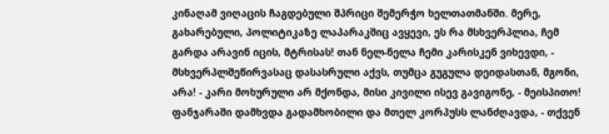კინაღამ ვიღაცის ჩაგდებული შპრიცი შემერჭო ხელთათმანში. მერე, გახარებული, პოლიტიკაზე ლაპარაკშიც ავყევი, ეს რა მსხვერპლია, ჩემ გარდა არავინ იცის, მტრისას! თან ნელ-ნელა ჩემი კარისკენ ვიხევდი, - მსხვერპლშეწირვასაც დასასრული აქვს, თუმცა გუგულა დეიდასთან, მგონი, არა! - კარი მოხურული არ მქონდა, მისი კივილი ისევ გავიგონე, - მეისპითო! ფანჯარაში დამხვდა გადამხობილი და მთელ კორპუსს ლანძღავდა, - თქვენ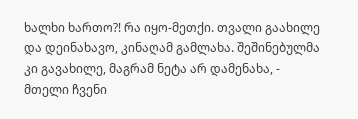ხალხი ხართო?! რა იყო-მეთქი. თვალი გაახილე და დეინახავო, კინაღამ გამლახა. შეშინებულმა კი გავახილე, მაგრამ ნეტა არ დამენახა, - მთელი ჩვენი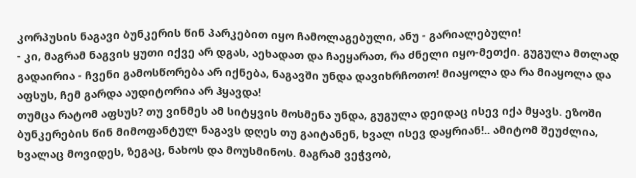კორპუსის ნაგავი ბუნკერის წინ პარკებით იყო ჩამოლაგებული, ანუ - გარიალებული!
- კი, მაგრამ ნაგვის ყუთი იქვე არ დგას, აეხადათ და ჩაეყარათ, რა ძნელი იყო-მეთქი. გუგულა მთლად გადაირია - ჩვენი გამოსწორება არ იქნება, ნაგავში უნდა დავიხრჩოთო! მიაყოლა და რა მიაყოლა და აფსუს, ჩემ გარდა აუდიტორია არ ჰყავდა!
თუმცა რატომ აფსუს? თუ ვინმეს ამ სიტყვის მოსმენა უნდა, გუგულა დეიდაც ისევ იქა მყავს. ეზოში ბუნკერების წინ მიმოფანტულ ნაგავს დღეს თუ გაიტანენ, ხვალ ისევ დაყრიან!.. ამიტომ შეუძლია, ხვალაც მოვიდეს, ზეგაც, ნახოს და მოუსმინოს. მაგრამ ვეჭვობ,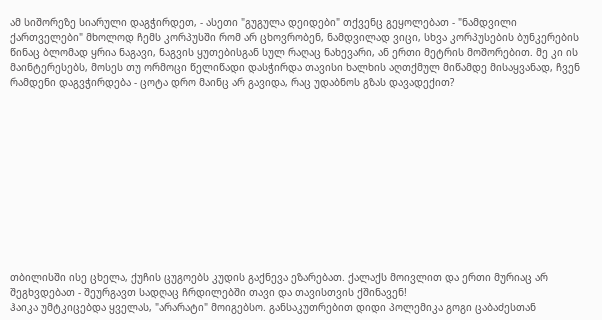ამ სიშორეზე სიარული დაგჭირდეთ, - ასეთი "გუგულა დეიდები" თქვენც გეყოლებათ - "ნამდვილი ქართველები" მხოლოდ ჩემს კორპუსში რომ არ ცხოვრობენ, ნამდვილად ვიცი, სხვა კორპუსების ბუნკერების წინაც ბლომად ყრია ნაგავი, ნაგვის ყუთებისგან სულ რაღაც ნახევარი, ან ერთი მეტრის მოშორებით. მე კი ის მაინტერესებს, მოსეს თუ ორმოცი წელიწადი დასჭირდა თავისი ხალხის აღთქმულ მიწამდე მისაყვანად, ჩვენ რამდენი დაგვჭირდება - ცოტა დრო მაინც არ გავიდა, რაც უდაბნოს გზას დავადექით?












თბილისში ისე ცხელა, ქუჩის ცუგოებს კუდის გაქნევა ეზარებათ. ქალაქს მოივლით და ერთი მურიაც არ შეგხვდებათ - შეურგავთ სადღაც ჩრდილებში თავი და თავისთვის ქშინავენ!
ჰაიკა უმტკიცებდა ყველას, "არარატი" მოიგებსო. განსაკუთრებით დიდი პოლემიკა გოგი ცაბაძესთან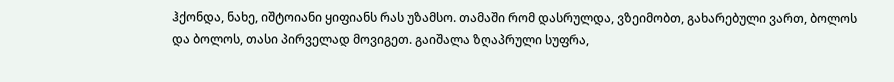ჰქონდა, ნახე, იშტოიანი ყიფიანს რას უზამსო. თამაში რომ დასრულდა, ვზეიმობთ, გახარებული ვართ, ბოლოს და ბოლოს, თასი პირველად მოვიგეთ. გაიშალა ზღაპრული სუფრა,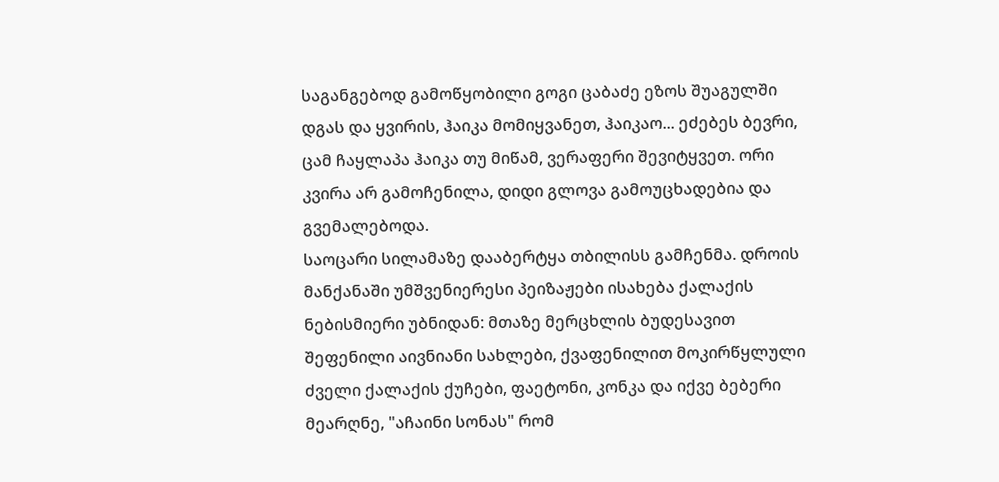საგანგებოდ გამოწყობილი გოგი ცაბაძე ეზოს შუაგულში დგას და ყვირის, ჰაიკა მომიყვანეთ, ჰაიკაო... ეძებეს ბევრი, ცამ ჩაყლაპა ჰაიკა თუ მიწამ, ვერაფერი შევიტყვეთ. ორი კვირა არ გამოჩენილა, დიდი გლოვა გამოუცხადებია და გვემალებოდა.
საოცარი სილამაზე დააბერტყა თბილისს გამჩენმა. დროის მანქანაში უმშვენიერესი პეიზაჟები ისახება ქალაქის ნებისმიერი უბნიდან: მთაზე მერცხლის ბუდესავით შეფენილი აივნიანი სახლები, ქვაფენილით მოკირწყლული ძველი ქალაქის ქუჩები, ფაეტონი, კონკა და იქვე ბებერი მეარღნე, "აჩაინი სონას" რომ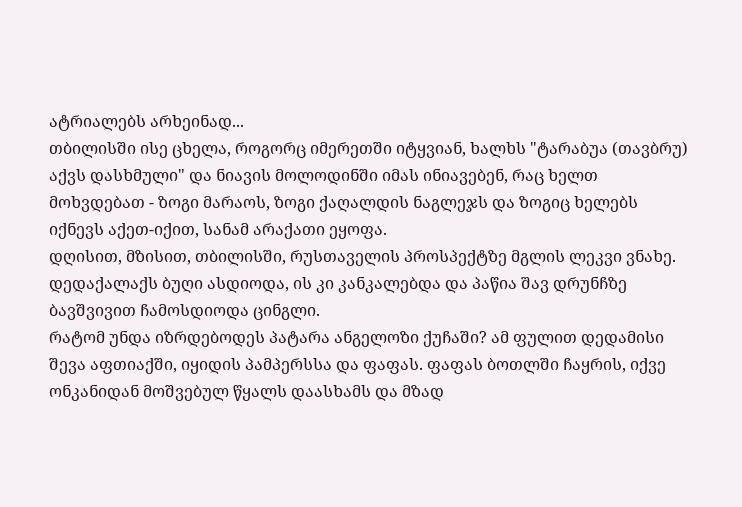ატრიალებს არხეინად...
თბილისში ისე ცხელა, როგორც იმერეთში იტყვიან, ხალხს "ტარაბუა (თავბრუ) აქვს დასხმული" და ნიავის მოლოდინში იმას ინიავებენ, რაც ხელთ მოხვდებათ - ზოგი მარაოს, ზოგი ქაღალდის ნაგლეჯს და ზოგიც ხელებს იქნევს აქეთ-იქით, სანამ არაქათი ეყოფა.
დღისით, მზისით, თბილისში, რუსთაველის პროსპექტზე მგლის ლეკვი ვნახე. დედაქალაქს ბუღი ასდიოდა, ის კი კანკალებდა და პაწია შავ დრუნჩზე ბავშვივით ჩამოსდიოდა ცინგლი.
რატომ უნდა იზრდებოდეს პატარა ანგელოზი ქუჩაში? ამ ფულით დედამისი შევა აფთიაქში, იყიდის პამპერსსა და ფაფას. ფაფას ბოთლში ჩაყრის, იქვე ონკანიდან მოშვებულ წყალს დაასხამს და მზად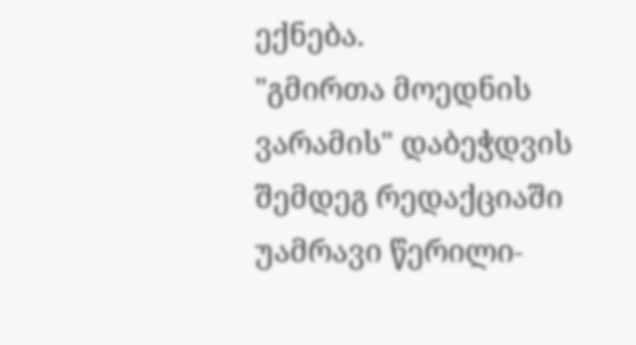ექნება.
"გმირთა მოედნის ვარამის" დაბეჭდვის შემდეგ რედაქციაში უამრავი წერილი-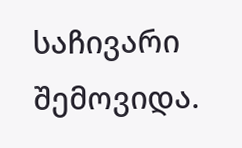საჩივარი შემოვიდა.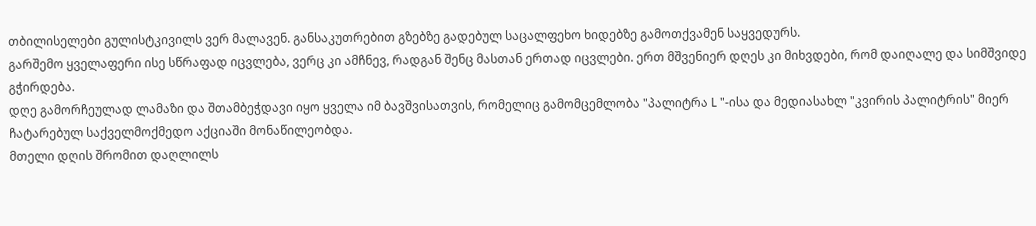თბილისელები გულისტკივილს ვერ მალავენ. განსაკუთრებით გზებზე გადებულ საცალფეხო ხიდებზე გამოთქვამენ საყვედურს.
გარშემო ყველაფერი ისე სწრაფად იცვლება, ვერც კი ამჩნევ, რადგან შენც მასთან ერთად იცვლები. ერთ მშვენიერ დღეს კი მიხვდები, რომ დაიღალე და სიმშვიდე გჭირდება.
დღე გამორჩეულად ლამაზი და შთამბეჭდავი იყო ყველა იმ ბავშვისათვის, რომელიც გამომცემლობა "პალიტრა L "-ისა და მედიასახლ "კვირის პალიტრის" მიერ ჩატარებულ საქველმოქმედო აქციაში მონაწილეობდა.
მთელი დღის შრომით დაღლილს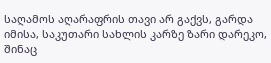საღამოს აღარაფრის თავი არ გაქვს, გარდა იმისა, საკუთარი სახლის კარზე ზარი დარეკო, შინაც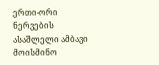ერთი-ორი ნერვების ასაშლელი ამბავი მოისმინო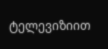ტელევიზიით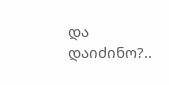და დაიძინო?..